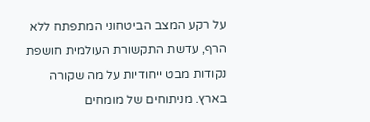על רקע המצב הביטחוני המתפתח ללא הרף, עדשת התקשורת העולמית חושפת נקודות מבט ייחודיות על מה שקורה בארץ. מניתוחים של מומחים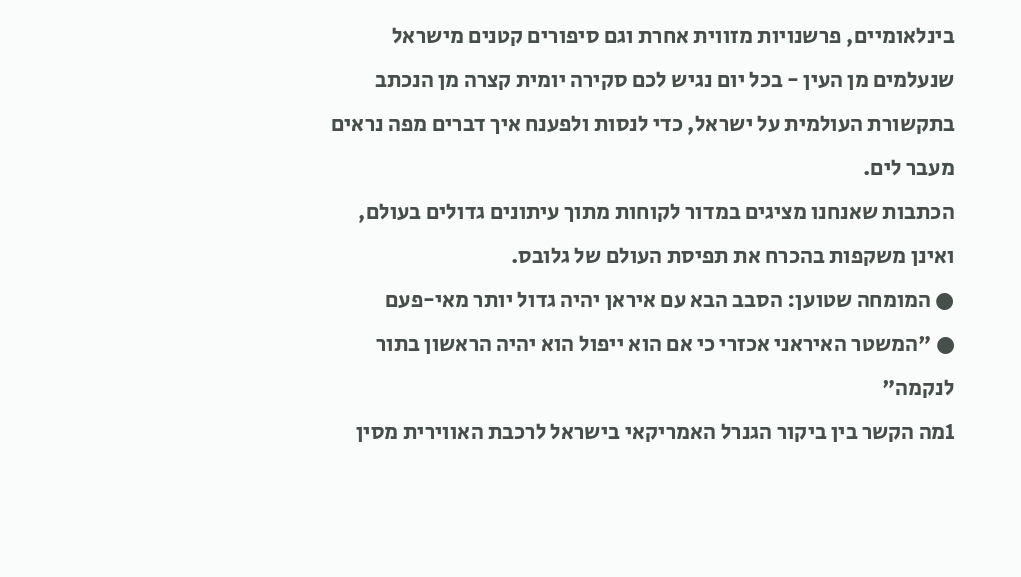בינלאומיים, פרשנויות מזווית אחרת וגם סיפורים קטנים מישראל שנעלמים מן העין - בכל יום נגיש לכם סקירה יומית קצרה מן הנכתב בתקשורת העולמית על ישראל, כדי לנסות ולפענח איך דברים מפה נראים מעבר לים.
הכתבות שאנחנו מציגים במדור לקוחות מתוך עיתונים גדולים בעולם, ואינן משקפות בהכרח את תפיסת העולם של גלובס.
● המומחה שטוען: הסבב הבא עם איראן יהיה גדול יותר מאי-פעם
● "המשטר האיראני אכזרי כי אם הוא ייפול הוא יהיה הראשון בתור לנקמה"
1מה הקשר בין ביקור הגנרל האמריקאי בישראל לרכבת האווירית מסין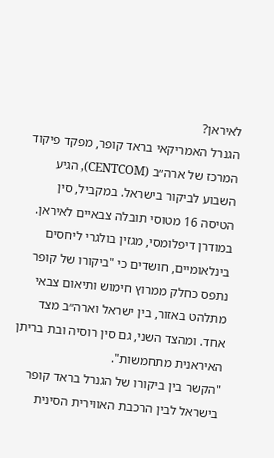לאיראן?
הגנרל האמריקאי בראד קופר, מפקד פיקוד המרכז של ארה״ב (CENTCOM), הגיע השבוע לביקור בישראל. במקביל, סין הטיסה 16 מטוסי תובלה צבאיים לאיראן. במודרן דיפלומסי, מגזין בולגרי ליחסים בינלאומיים, חושדים כי "ביקורו של קופר נתפס כחלק ממרוץ חימוש ותיאום צבאי מתלהט באזור, בין ישראל וארה״ב מצד אחד. ומהצד השני, גם סין רוסיה ובת בריתן האיראנית מתחמשות".
"הקשר בין ביקורו של הגנרל בראד קופר בישראל לבין הרכבת האווירית הסינית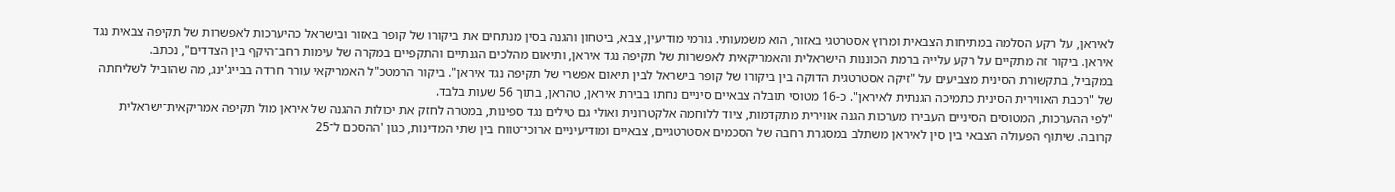לאיראן, על רקע הסלמה במתיחות הצבאית ומרוץ אסטרטגי באזור, הוא משמעותי. גורמי מודיעין, צבא, ביטחון והגנה בסין מנתחים את ביקורו של קופר באזור ובישראל כהיערכות לאפשרות של תקיפה צבאית נגד איראן. ביקור זה מתקיים על רקע עלייה ברמת הכוננות הישראלית והאמריקאית לאפשרות של תקיפה נגד איראן, ותיאום מהלכים הגנתיים והתקפיים במקרה של עימות רחב־היקף בין הצדדים", נכתב.
במקביל, בתקשורת הסינית מצביעים על "זיקה אסטרטגית הדוקה בין ביקורו של קופר בישראל לבין תיאום אפשרי של תקיפה נגד איראן". ביקור הרמטכ"ל האמריקאי עורר חרדה בבייג'ינג, מה שהוביל לשליחתה של "רכבת האווירית הסינית כתמיכה הגנתית לאיראן". כ-16 מטוסי תובלה צבאיים סיניים נחתו בבירת איראן, טהראן, בתוך 56 שעות בלבד.
"לפי ההערכות, המטוסים הסיניים העבירו מערכות הגנה אווירית מתקדמות, ציוד ללוחמה אלקטרונית ואולי גם טילים נגד ספינות, במטרה לחזק את יכולות ההגנה של איראן מול תקיפה אמריקאית־ישראלית קרובה. שיתוף הפעולה הצבאי בין סין לאיראן משתלב במסגרת רחבה של הסכמים אסטרטגיים, צבאיים ומודיעיניים ארוכי־טווח בין שתי המדינות, כגון 'ההסכם ל־25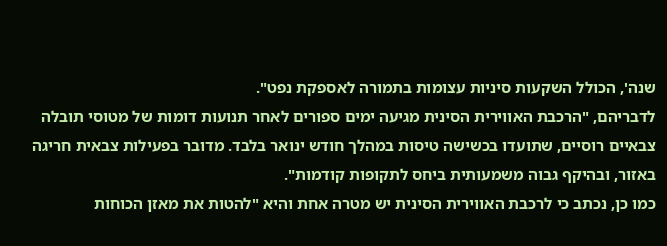שנה', הכולל השקעות סיניות עצומות בתמורה לאספקת נפט".
לדבריהם, "הרכבת האווירית הסינית מגיעה ימים ספורים לאחר תנועות דומות של מטוסי תובלה צבאיים רוסיים, שתועדו בכשישה טיסות במהלך חודש ינואר בלבד. מדובר בפעילות צבאית חריגה באזור, ובהיקף גבוה משמעותית ביחס לתקופות קודמות".
כמו כן, נכתב כי לרכבת האווירית הסינית יש מטרה אחת והיא "להטות את מאזן הכוחות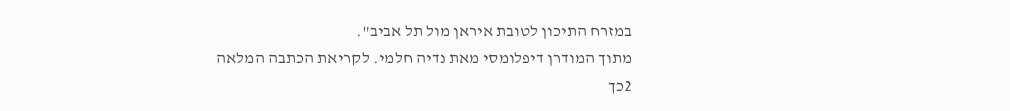במזרח התיכון לטובת איראן מול תל אביב".
מתוך המודרן דיפלומסי מאת נדיה חלמי. לקריאת הכתבה המלאה
2כך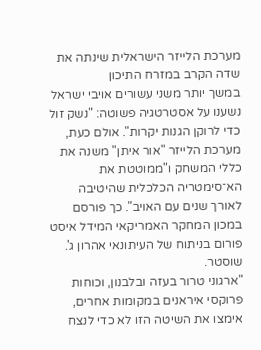מערכת הלייזר הישראלית שינתה את שדה הקרב במזרח התיכון
במשך יותר משני עשורים אויבי ישראל נשענו על אסטרטגיה פשוטה: "נשק זול כדי לרוקן הגנות יקרות". אולם כעת, מערכת הלייזר "אור איתן" משנה את כללי המשחק ו"ממוטטת את הא־סימטריה הכלכלית שהיטיבה לאורך שנים עם האויב". כך פורסם במכון המחקר האמריקאי המידל איסט פורום בניתוח של העיתונאי אהרון ג'. שוסטר.
"ארגוני טרור בעזה ובלבנון, וכוחות פרוקסי איראנים במקומות אחרים, אימצו את השיטה הזו לא כדי לנצח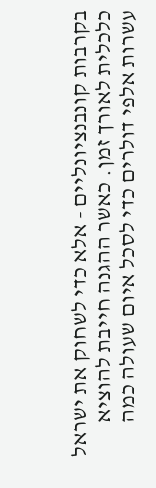בקרבות קונבנציונליים - אלא כדי לשחוק את ישראל כלכלית לאורך זמן. כאשר ההגנה חייבת להוציא עשרות אלפי דולרים כדי לסכל איום שעולה כמה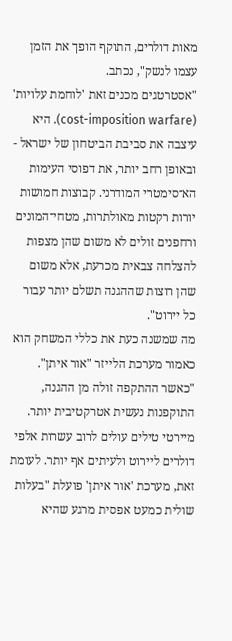מאות דולרים, התוקף הופך את הזמן עצמו לנשק", נכתב.
"אסטרטגים מכנים זאת 'לוחמת עלויות' (cost-imposition warfare). היא עיצבה את סביבת הביטחון של ישראל - ובאופן רחב יותר, את דפוסי העימות הא־סימטרי המודרני. קבוצות חמושות יורות רקטות מאולתרות, מטחי־המונים ורחפנים זולים לא משום שהן מצפות להצלחה צבאית מכרעת, אלא משום שהן רוצות שההגנה תשלם יותר עבור כל יירוט".
מה שמשנה כעת את כללי המשחק הוא כאמור מערכת הלייזר "אור איתן". "כאשר ההתקפה זולה מן ההגנה, התוקפנות נעשית אטרקטיבית יותר. מיירטי טילים עולים לרוב עשרות אלפי דולרים ליירוט ולעיתים אף יותר. לעומת זאת, מערכת 'אור איתן' פועלת "בעלות שולית כמעט אפסית מרגע שהיא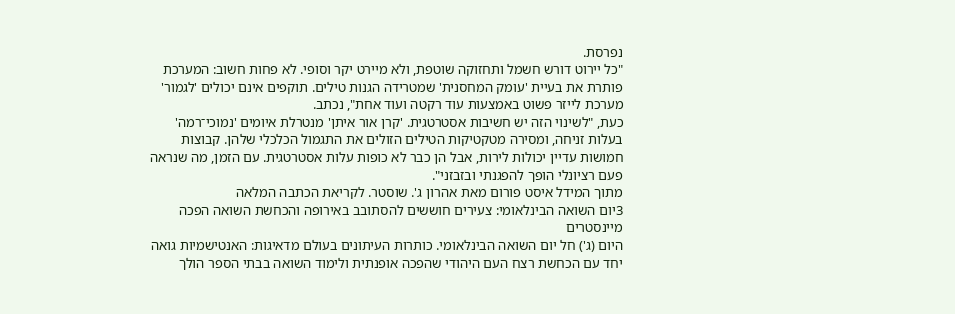נפרסת.
"כל יירוט דורש חשמל ותחזוקה שוטפת, ולא מיירט יקר וסופי. לא פחות חשוב: המערכת פותרת את בעיית 'עומק המחסנית' שמטרידה הגנות טילים. תוקפים אינם יכולים 'לגמור' מערכת לייזר פשוט באמצעות עוד רקטה ועוד אחת", נכתב.
כעת, "לשינוי הזה יש חשיבות אסטרטגית. 'קרן אור איתן' מנטרלת איומים 'נמוכי־רמה' בעלות זניחה, ומסירה מטקטיקות הטילים הזולים את התגמול הכלכלי שלהן. קבוצות חמושות עדיין יכולות לירות, אבל הן כבר לא כופות עלות אסטרטגית. עם הזמן, מה שנראה פעם רציונלי הופך להפגנתי ובזבזני".
מתוך המידל איסט פורום מאת אהרון ג'. שוסטר. לקריאת הכתבה המלאה
3יום השואה הבינלאומי: צעירים חוששים להסתובב באירופה והכחשת השואה הפכה מיינסטרים
היום (ג') חל יום השואה הבינלאומי. כותרות העיתונים בעולם מדאיגות: האנטישמיות גואה יחד עם הכחשת רצח העם היהודי שהפכה אופנתית ולימוד השואה בבתי הספר הולך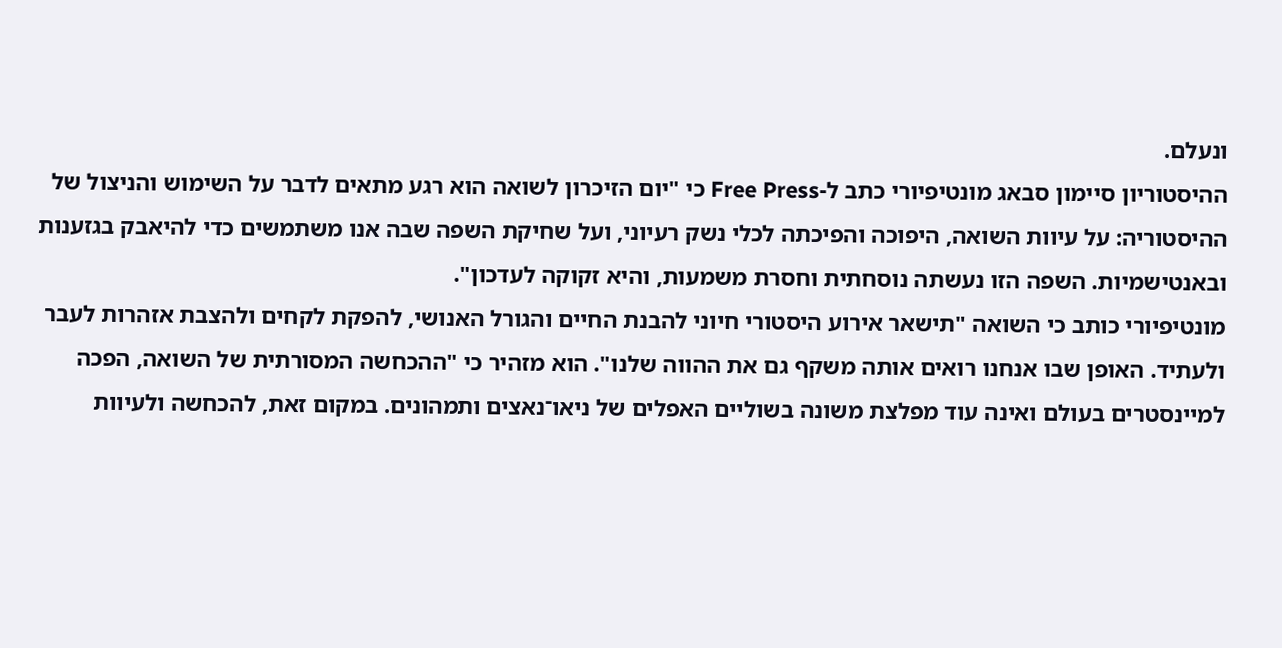ונעלם.
ההיסטוריון סיימון סבאג מונטיפיורי כתב ל-Free Press כי "יום הזיכרון לשואה הוא רגע מתאים לדבר על השימוש והניצול של ההיסטוריה: על עיוות השואה, היפוכה והפיכתה לכלי נשק רעיוני, ועל שחיקת השפה שבה אנו משתמשים כדי להיאבק בגזענות ובאנטישמיות. השפה הזו נעשתה נוסחתית וחסרת משמעות, והיא זקוקה לעדכון".
מונטיפיורי כותב כי השואה "תישאר אירוע היסטורי חיוני להבנת החיים והגורל האנושי, להפקת לקחים ולהצבת אזהרות לעבר ולעתיד. האופן שבו אנחנו רואים אותה משקף גם את ההווה שלנו". הוא מזהיר כי "ההכחשה המסורתית של השואה, הפכה למיינסטרים בעולם ואינה עוד מפלצת משונה בשוליים האפלים של ניאו־נאצים ותמהונים. במקום זאת, להכחשה ולעיוות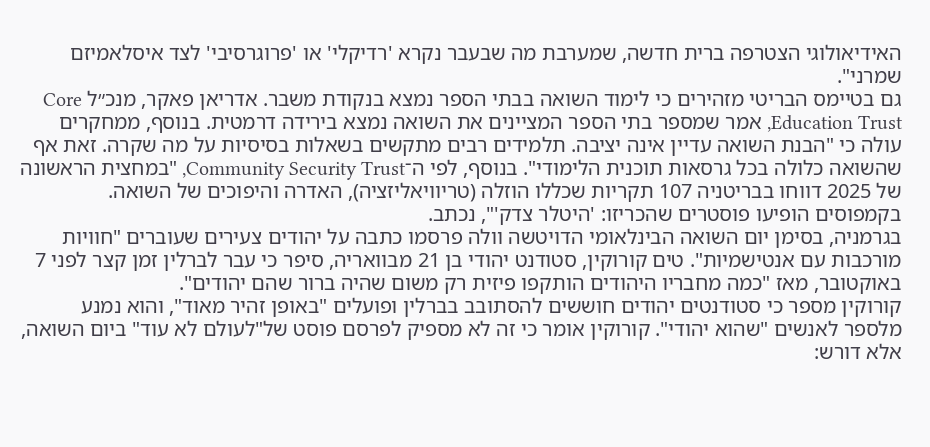האידיאולוגי הצטרפה ברית חדשה, שמערבת מה שבעבר נקרא 'רדיקלי' או 'פרוגרסיבי' לצד איסלאמיזם שמרני".
גם בטיימס הבריטי מזהירים כי לימוד השואה בבתי הספר נמצא בנקודת משבר. אדריאן פאקר, מנכ״ל Core Education Trust, אמר שמספר בתי הספר המציינים את השואה נמצא בירידה דרמטית. בנוסף, ממחקרים עולה כי "הבנת השואה עדיין אינה יציבה. תלמידים רבים מתקשים בשאלות בסיסיות על מה שקרה. זאת אף שהשואה כלולה בכל גרסאות תוכנית הלימודי". בנוסף, לפי ה־Community Security Trust, "במחצית הראשונה של 2025 דווחו בבריטניה 107 תקריות שכללו הוזלה (טריוויאליזציה), האדרה והיפוכים של השואה. בקמפוסים הופיעו פוסטרים שהכריזו: 'היטלר צדק'", נכתב.
בגרמניה, בסימן יום השואה הבינלאומי הדויטשה וולה פרסמו כתבה על יהודים צעירים שעוברים "חוויות מורכבות עם אנטישמיות". טים קורוקין, סטודנט יהודי בן 21 מבוואריה, סיפר כי עבר לברלין זמן קצר לפני 7 באוקטובר, מאז "כמה מחבריו היהודים הותקפו פיזית רק משום שהיה ברור שהם יהודים".
קורוקין מספר כי סטודנטים יהודים חוששים להסתובב בברלין ופועלים "באופן זהיר מאוד", והוא נמנע מלספר לאנשים "שהוא יהודי". קורוקין אומר כי זה לא מספיק לפרסם פוסט של"לעולם לא עוד" ביום השואה, אלא דורש: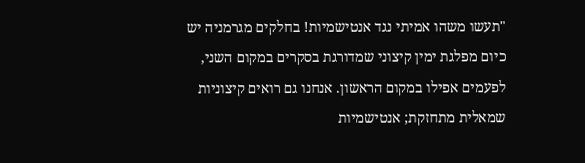"תעשו משהו אמיתי נגד אנטישמיות! בחלקים מגרמניה יש כיום מפלגת ימין קיצוני שמדורגת בסקרים במקום השני, לפעמים אפילו במקום הראשון. אנחנו גם רואים קיצוניות שמאלית מתחזקת; אנטישמיות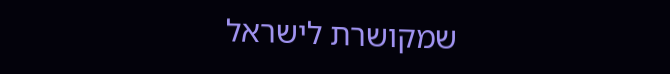שמקושרת לישראל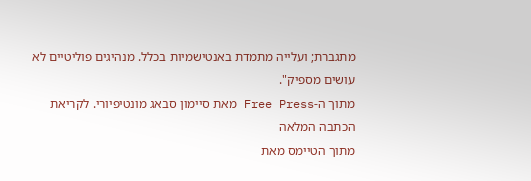מתגברת; ועלייה מתמדת באנטישמיות בכלל. מנהיגים פוליטיים לא עושים מספיק".
מתוך ה-Free Press מאת סיימון סבאג מונטיפיורי. לקריאת הכתבה המלאה
מתוך הטיימס מאת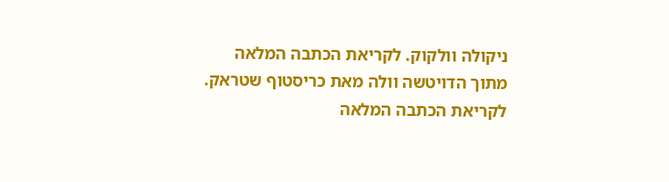ניקולה וולקוק. לקריאת הכתבה המלאה
מתוך הדויטשה וולה מאת כריסטוף שטראק. לקריאת הכתבה המלאה